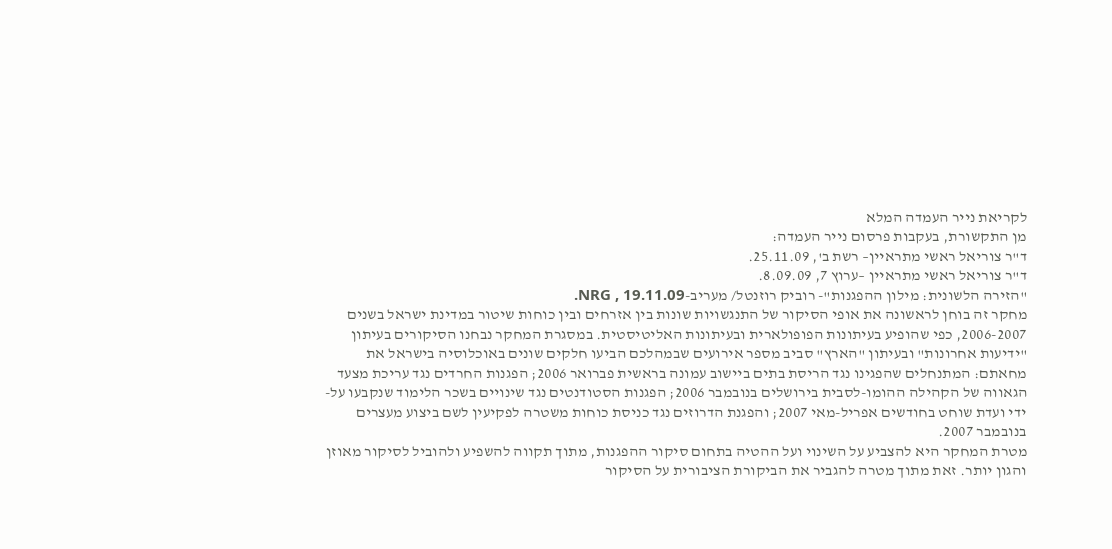לקריאת נייר העמדה המלא
מן התקשורת, בעקבות פרסום נייר העמדה:
ד"ר צוריאל ראשי מתראיין– רשת ב', 25.11.09.
ד"ר צוריאל ראשי מתראיין –ערוץ 7, 8.09.09.
"הזירה הלשונית: מילון ההפגנות"- רוביק רוזנטל/ מעריב-NRG , 19.11.09.
מחקר זה בוחן לראשונה את אופי הסיקור של התנגשויות שונות בין אזרחים ובין כוחות שיטור במדינת ישראל בשנים 2006-2007, כפי שהופיע בעיתונות הפופולארית ובעיתונות האליטיסטית. במסגרת המחקר נבחנו הסיקורים בעיתון "ידיעות אחרונות" ובעיתון "הארץ" סביב מספר אירועים שבמהלכם הביעו חלקים שונים באוכלוסיה בישראל את מחאתם: המתנחלים שהפגינו נגד הריסת בתים ביישוב עמונה בראשית פברואר 2006; הפגנות החרדים נגד עריכת מצעד הגאווה של הקהילה ההומו-לסבית בירושלים בנובמבר 2006; הפגנות הסטודנטים נגד שינויים בשכר הלימוד שנקבעו על-ידי ועדת שוחט בחודשים אפריל-מאי 2007; והפגנת הדרוזים נגד כניסת כוחות משטרה לפקיעין לשם ביצוע מעצרים בנובמבר 2007.
מטרת המחקר היא להצביע על השינוי ועל ההטיה בתחום סיקור ההפגנות, מתוך תקווה להשפיע ולהוביל לסיקור מאוזן והגון יותר. זאת מתוך מטרה להגביר את הביקורת הציבורית על הסיקור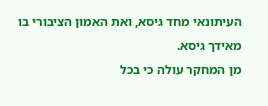העיתונאי מחד גיסא, ואת האמון הציבורי בו מאידך גיסא.
מן המחקר עולה כי בכל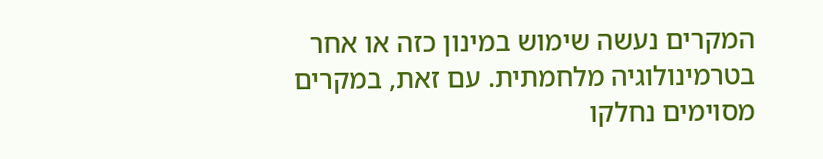המקרים נעשה שימוש במינון כזה או אחר בטרמינולוגיה מלחמתית. עם זאת, במקרים מסוימים נחלקו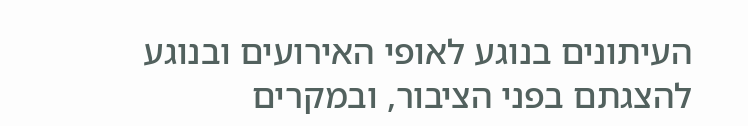העיתונים בנוגע לאופי האירועים ובנוגע להצגתם בפני הציבור, ובמקרים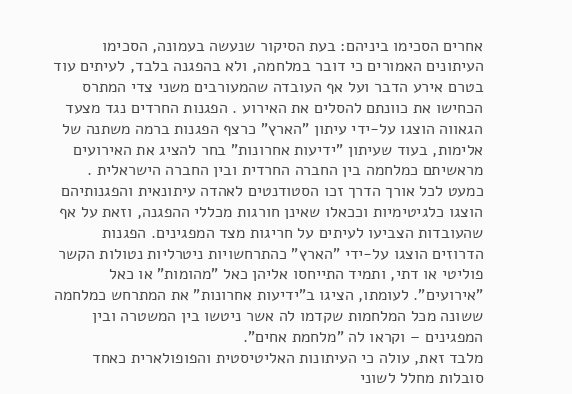אחרים הסכימו ביניהם: בעת הסיקור שנעשה בעמונה, הסכימו העיתונים האמורים כי דובר במלחמה, ולא בהפגנה בלבד, לעיתים עוד בטרם אירע הדבר ועל אף העובדה שהמעורבים משני צדי המתרס הכחישו את כוונתם להסלים את האירוע . הפגנות החרדים נגד מצעד הגאווה הוצגו על-ידי עיתון "הארץ" כרצף הפגנות ברמה משתנה של אלימות, בעוד שעיתון "ידיעות אחרונות" בחר להציג את האירועים מראשיתם כמלחמה בין החברה החרדית ובין החברה הישראלית . כמעט לכל אורך הדרך זכו הסטודנטים לאהדה עיתונאית והפגנותיהם הוצגו כלגיטימיות וככאלו שאינן חורגות מכללי ההפגנה, וזאת על אף שהעובדות הצביעו לעיתים על חריגות מצד המפגינים. הפגנות הדרוזים הוצגו על-ידי "הארץ" כהתרחשויות ניטרליות נטולות הקשר פוליטי או דתי, ותמיד התייחסו אליהן כאל "מהומות" או כאל "אירועים". לעומתו, הציגו ב"ידיעות אחרונות" את המתרחש כמלחמה ששונה מכל המלחמות שקדמו לה אשר ניטשו בין המשטרה ובין המפגינים – וקראו לה "מלחמת אחים".
מלבד זאת, עולה כי העיתונות האליטיסטית והפופולארית כאחד סובלות מחלל לשוני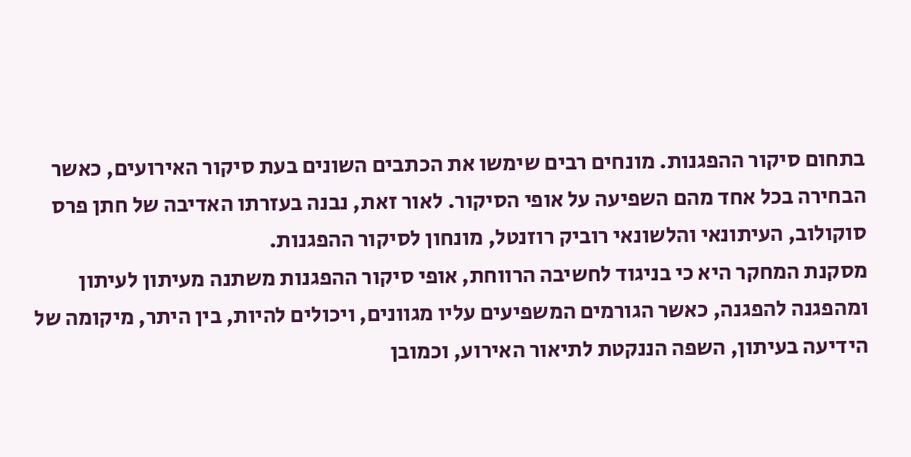בתחום סיקור ההפגנות. מונחים רבים שימשו את הכתבים השונים בעת סיקור האירועים, כאשר הבחירה בכל אחד מהם השפיעה על אופי הסיקור. לאור זאת, נבנה בעזרתו האדיבה של חתן פרס סוקולוב, העיתונאי והלשונאי רוביק רוזנטל, מונחון לסיקור ההפגנות.
מסקנת המחקר היא כי בניגוד לחשיבה הרווחת, אופי סיקור ההפגנות משתנה מעיתון לעיתון ומהפגנה להפגנה, כאשר הגורמים המשפיעים עליו מגוונים, ויכולים להיות, בין היתר, מיקומה של הידיעה בעיתון, השפה הננקטת לתיאור האירוע, וכמובן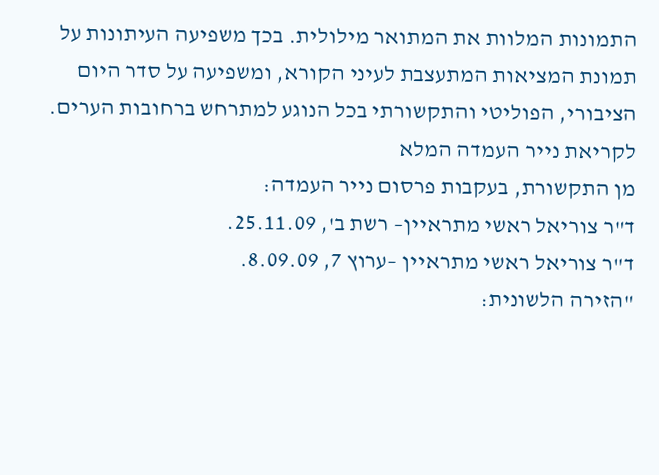התמונות המלוות את המתואר מילולית. בכך משפיעה העיתונות על תמונת המציאות המתעצבת לעיני הקורא, ומשפיעה על סדר היום הציבורי, הפוליטי והתקשורתי בכל הנוגע למתרחש ברחובות הערים.
לקריאת נייר העמדה המלא
מן התקשורת, בעקבות פרסום נייר העמדה:
ד"ר צוריאל ראשי מתראיין– רשת ב', 25.11.09.
ד"ר צוריאל ראשי מתראיין –ערוץ 7, 8.09.09.
"הזירה הלשונית: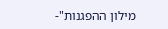מילון ההפגנות"-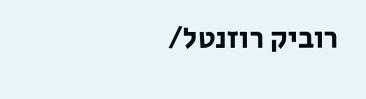רוביק רוזנטל/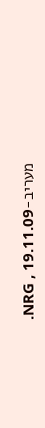מעריב-NRG , 19.11.09.